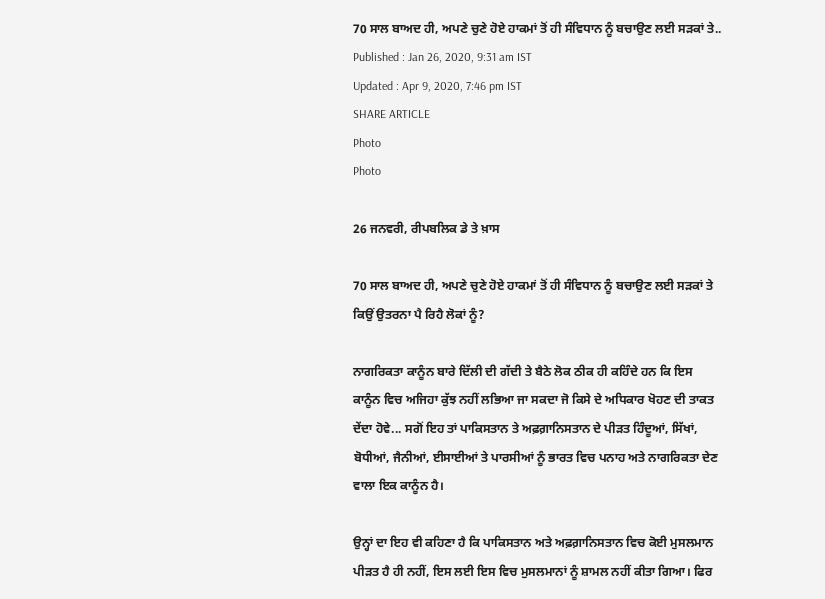70 ਸਾਲ ਬਾਅਦ ਹੀ, ਅਪਣੇ ਚੁਣੇ ਹੋਏ ਹਾਕਮਾਂ ਤੋਂ ਹੀ ਸੰਵਿਧਾਨ ਨੂੰ ਬਚਾਉਣ ਲਈ ਸੜਕਾਂ ਤੇ..
Published : Jan 26, 2020, 9:31 am IST
Updated : Apr 9, 2020, 7:46 pm IST
SHARE ARTICLE
Photo
Photo

26 ਜਨਵਰੀ, ਰੀਪਬਲਿਕ ਡੇ ਤੇ ਖ਼ਾਸ

70 ਸਾਲ ਬਾਅਦ ਹੀ, ਅਪਣੇ ਚੁਣੇ ਹੋਏ ਹਾਕਮਾਂ ਤੋਂ ਹੀ ਸੰਵਿਧਾਨ ਨੂੰ ਬਚਾਉਣ ਲਈ ਸੜਕਾਂ ਤੇ ਕਿਉਂ ਉਤਰਨਾ ਪੈ ਰਿਹੈ ਲੋਕਾਂ ਨੂੰ?

ਨਾਗਰਿਕਤਾ ਕਾਨੂੰਨ ਬਾਰੇ ਦਿੱਲੀ ਦੀ ਗੱਦੀ ਤੇ ਬੈਠੇ ਲੋਕ ਠੀਕ ਹੀ ਕਹਿੰਦੇ ਹਨ ਕਿ ਇਸ ਕਾਨੂੰਨ ਵਿਚ ਅਜਿਹਾ ਕੁੱਝ ਨਹੀਂ ਲਭਿਆ ਜਾ ਸਕਦਾ ਜੋ ਕਿਸੇ ਦੇ ਅਧਿਕਾਰ ਖੋਹਣ ਦੀ ਤਾਕਤ ਦੇਂਦਾ ਹੋਵੇ... ਸਗੋਂ ਇਹ ਤਾਂ ਪਾਕਿਸਤਾਨ ਤੇ ਅਫ਼ਗ਼ਾਨਿਸਤਾਨ ਦੇ ਪੀੜਤ ਹਿੰਦੂਆਂ, ਸਿੱਖਾਂ, ਬੋਧੀਆਂ, ਜੈਨੀਆਂ, ਈਸਾਈਆਂ ਤੇ ਪਾਰਸੀਆਂ ਨੂੰ ਭਾਰਤ ਵਿਚ ਪਨਾਹ ਅਤੇ ਨਾਗਰਿਕਤਾ ਦੇਣ ਵਾਲਾ ਇਕ ਕਾਨੂੰਨ ਹੈ।

ਉਨ੍ਹਾਂ ਦਾ ਇਹ ਵੀ ਕਹਿਣਾ ਹੈ ਕਿ ਪਾਕਿਸਤਾਨ ਅਤੇ ਅਫ਼ਗ਼ਾਨਿਸਤਾਨ ਵਿਚ ਕੋਈ ਮੁਸਲਮਾਨ ਪੀੜਤ ਹੈ ਹੀ ਨਹੀਂ, ਇਸ ਲਈ ਇਸ ਵਿਚ ਮੁਸਲਮਾਨਾਂ ਨੂੰ ਸ਼ਾਮਲ ਨਹੀਂ ਕੀਤਾ ਗਿਆ। ਫਿਰ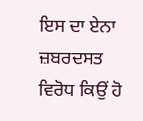ਇਸ ਦਾ ਏਨਾ ਜ਼ਬਰਦਸਤ ਵਿਰੋਧ ਕਿਉਂ ਹੋ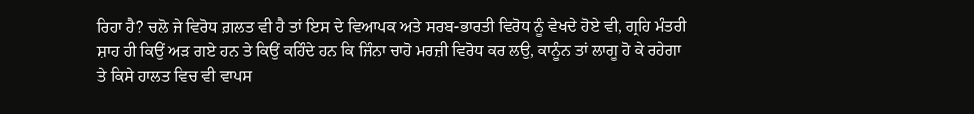ਰਿਹਾ ਹੈ? ਚਲੋ ਜੇ ਵਿਰੋਧ ਗ਼ਲਤ ਵੀ ਹੈ ਤਾਂ ਇਸ ਦੇ ਵਿਆਪਕ ਅਤੇ ਸਰਬ-ਭਾਰਤੀ ਵਿਰੋਧ ਨੂੰ ਵੇਖਦੇ ਹੋਏ ਵੀ, ਗ੍ਰਹਿ ਮੰਤਰੀ ਸ਼ਾਹ ਹੀ ਕਿਉਂ ਅੜ ਗਏ ਹਨ ਤੇ ਕਿਉਂ ਕਹਿੰਦੇ ਹਨ ਕਿ ਜਿੰਨਾ ਚਾਹੋ ਮਰਜ਼ੀ ਵਿਰੋਧ ਕਰ ਲਉ, ਕਾਨੂੰਨ ਤਾਂ ਲਾਗੂ ਹੋ ਕੇ ਰਹੇਗਾ ਤੇ ਕਿਸੇ ਹਾਲਤ ਵਿਚ ਵੀ ਵਾਪਸ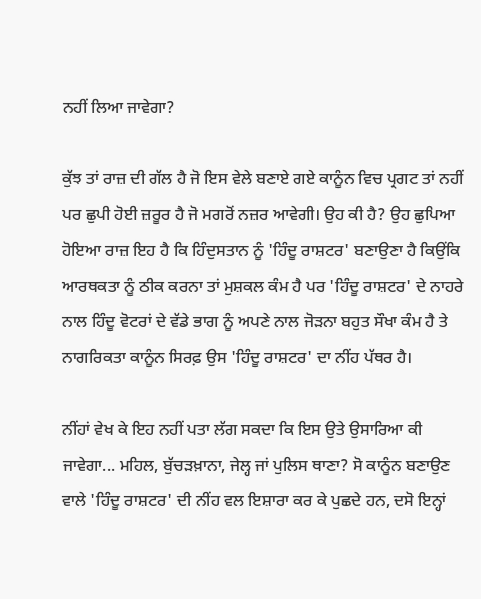ਨਹੀਂ ਲਿਆ ਜਾਵੇਗਾ?

ਕੁੱਝ ਤਾਂ ਰਾਜ਼ ਦੀ ਗੱਲ ਹੈ ਜੋ ਇਸ ਵੇਲੇ ਬਣਾਏ ਗਏ ਕਾਨੂੰਨ ਵਿਚ ਪ੍ਰਗਟ ਤਾਂ ਨਹੀਂ ਪਰ ਛੁਪੀ ਹੋਈ ਜ਼ਰੂਰ ਹੈ ਜੋ ਮਗਰੋਂ ਨਜ਼ਰ ਆਵੇਗੀ। ਉਹ ਕੀ ਹੈ? ਉਹ ਛੁਪਿਆ ਹੋਇਆ ਰਾਜ਼ ਇਹ ਹੈ ਕਿ ਹਿੰਦੁਸਤਾਨ ਨੂੰ 'ਹਿੰਦੂ ਰਾਸ਼ਟਰ' ਬਣਾਉਣਾ ਹੈ ਕਿਉਂਕਿ ਆਰਥਕਤਾ ਨੂੰ ਠੀਕ ਕਰਨਾ ਤਾਂ ਮੁਸ਼ਕਲ ਕੰਮ ਹੈ ਪਰ 'ਹਿੰਦੂ ਰਾਸ਼ਟਰ' ਦੇ ਨਾਹਰੇ ਨਾਲ ਹਿੰਦੂ ਵੋਟਰਾਂ ਦੇ ਵੱਡੇ ਭਾਗ ਨੂੰ ਅਪਣੇ ਨਾਲ ਜੋੜਨਾ ਬਹੁਤ ਸੌਖਾ ਕੰਮ ਹੈ ਤੇ ਨਾਗਰਿਕਤਾ ਕਾਨੂੰਨ ਸਿਰਫ਼ ਉਸ 'ਹਿੰਦੂ ਰਾਸ਼ਟਰ' ਦਾ ਨੀਂਹ ਪੱਥਰ ਹੈ।

ਨੀਂਹਾਂ ਵੇਖ ਕੇ ਇਹ ਨਹੀਂ ਪਤਾ ਲੱਗ ਸਕਦਾ ਕਿ ਇਸ ਉਤੇ ਉਸਾਰਿਆ ਕੀ ਜਾਵੇਗਾ... ਮਹਿਲ, ਬੁੱਚੜਖ਼ਾਨਾ, ਜੇਲ੍ਹ ਜਾਂ ਪੁਲਿਸ ਥਾਣਾ? ਸੋ ਕਾਨੂੰਨ ਬਣਾਉਣ ਵਾਲੇ 'ਹਿੰਦੂ ਰਾਸ਼ਟਰ' ਦੀ ਨੀਂਹ ਵਲ ਇਸ਼ਾਰਾ ਕਰ ਕੇ ਪੁਛਦੇ ਹਨ, ਦਸੋ ਇਨ੍ਹਾਂ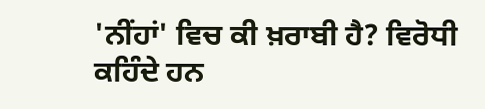'ਨੀਂਹਾਂ' ਵਿਚ ਕੀ ਖ਼ਰਾਬੀ ਹੈ? ਵਿਰੋਧੀ ਕਹਿੰਦੇ ਹਨ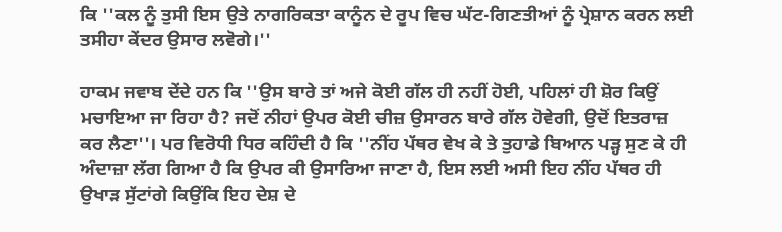ਕਿ ''ਕਲ ਨੂੰ ਤੁਸੀ ਇਸ ਉਤੇ ਨਾਗਰਿਕਤਾ ਕਾਨੂੰਨ ਦੇ ਰੂਪ ਵਿਚ ਘੱਟ-ਗਿਣਤੀਆਂ ਨੂੰ ਪ੍ਰੇਸ਼ਾਨ ਕਰਨ ਲਈ ਤਸੀਹਾ ਕੇਂਦਰ ਉਸਾਰ ਲਵੋਗੇ।''

ਹਾਕਮ ਜਵਾਬ ਦੇਂਦੇ ਹਨ ਕਿ ''ਉਸ ਬਾਰੇ ਤਾਂ ਅਜੇ ਕੋਈ ਗੱਲ ਹੀ ਨਹੀਂ ਹੋਈ, ਪਹਿਲਾਂ ਹੀ ਸ਼ੋਰ ਕਿਉਂ ਮਚਾਇਆ ਜਾ ਰਿਹਾ ਹੈ? ਜਦੋਂ ਨੀਹਾਂ ਉਪਰ ਕੋਈ ਚੀਜ਼ ਉਸਾਰਨ ਬਾਰੇ ਗੱਲ ਹੋਵੇਗੀ, ਉਦੋਂ ਇਤਰਾਜ਼ ਕਰ ਲੈਣਾ''। ਪਰ ਵਿਰੋਧੀ ਧਿਰ ਕਹਿੰਦੀ ਹੈ ਕਿ ''ਨੀਂਹ ਪੱਥਰ ਵੇਖ ਕੇ ਤੇ ਤੁਹਾਡੇ ਬਿਆਨ ਪੜ੍ਹ ਸੁਣ ਕੇ ਹੀ ਅੰਦਾਜ਼ਾ ਲੱਗ ਗਿਆ ਹੈ ਕਿ ਉਪਰ ਕੀ ਉਸਾਰਿਆ ਜਾਣਾ ਹੈ, ਇਸ ਲਈ ਅਸੀ ਇਹ ਨੀਂਹ ਪੱਥਰ ਹੀ ਉਖਾੜ ਸੁੱਟਾਂਗੇ ਕਿਉਂਕਿ ਇਹ ਦੇਸ਼ ਦੇ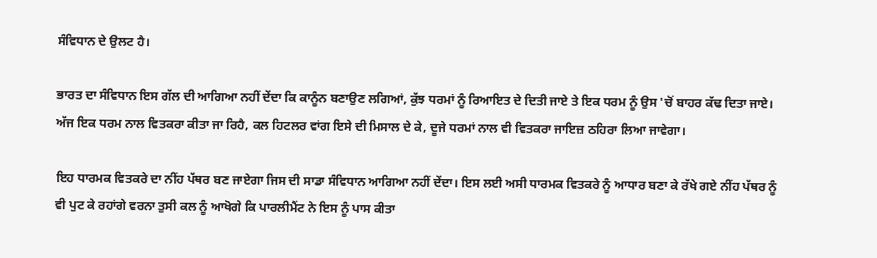ਸੰਵਿਧਾਨ ਦੇ ਉਲਟ ਹੈ।

ਭਾਰਤ ਦਾ ਸੰਵਿਧਾਨ ਇਸ ਗੱਲ ਦੀ ਆਗਿਆ ਨਹੀਂ ਦੇਂਦਾ ਕਿ ਕਾਨੂੰਨ ਬਣਾਉਣ ਲਗਿਆਂ, ਕੁੱਝ ਧਰਮਾਂ ਨੂੰ ਰਿਆਇਤ ਦੇ ਦਿਤੀ ਜਾਏ ਤੇ ਇਕ ਧਰਮ ਨੂੰ ਉਸ 'ਚੋਂ ਬਾਹਰ ਕੱਢ ਦਿਤਾ ਜਾਏ। ਅੱਜ ਇਕ ਧਰਮ ਨਾਲ ਵਿਤਕਰਾ ਕੀਤਾ ਜਾ ਰਿਹੈ, ਕਲ ਹਿਟਲਰ ਵਾਂਗ ਇਸੇ ਦੀ ਮਿਸਾਲ ਦੇ ਕੇ, ਦੂਜੇ ਧਰਮਾਂ ਨਾਲ ਵੀ ਵਿਤਕਰਾ ਜਾਇਜ਼ ਠਹਿਰਾ ਲਿਆ ਜਾਵੇਗਾ।

ਇਹ ਧਾਰਮਕ ਵਿਤਕਰੇ ਦਾ ਨੀਂਹ ਪੱਥਰ ਬਣ ਜਾਏਗਾ ਜਿਸ ਦੀ ਸਾਡਾ ਸੰਵਿਧਾਨ ਆਗਿਆ ਨਹੀਂ ਦੇਂਦਾ। ਇਸ ਲਈ ਅਸੀ ਧਾਰਮਕ ਵਿਤਕਰੇ ਨੂੰ ਆਧਾਰ ਬਣਾ ਕੇ ਰੱਖੇ ਗਏ ਨੀਂਹ ਪੱਥਰ ਨੂੰ ਵੀ ਪੁਟ ਕੇ ਰਹਾਂਗੇ ਵਰਨਾ ਤੁਸੀ ਕਲ ਨੂੰ ਆਖੋਗੇ ਕਿ ਪਾਰਲੀਮੈਂਟ ਨੇ ਇਸ ਨੂੰ ਪਾਸ ਕੀਤਾ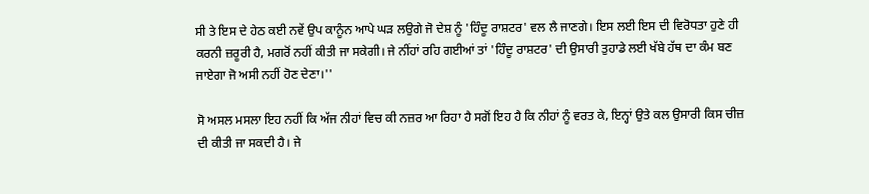ਸੀ ਤੇ ਇਸ ਦੇ ਹੇਠ ਕਈ ਨਵੇਂ ਉਪ ਕਾਨੂੰਨ ਆਪੇ ਘੜ ਲਉਗੇ ਜੋ ਦੇਸ਼ ਨੂੰ 'ਹਿੰਦੂ ਰਾਸ਼ਟਰ' ਵਲ ਲੈ ਜਾਣਗੇ। ਇਸ ਲਈ ਇਸ ਦੀ ਵਿਰੋਧਤਾ ਹੁਣੇ ਹੀ ਕਰਨੀ ਜ਼ਰੂਰੀ ਹੈ, ਮਗਰੋਂ ਨਹੀਂ ਕੀਤੀ ਜਾ ਸਕੇਗੀ। ਜੇ ਨੀਂਹਾਂ ਰਹਿ ਗਈਆਂ ਤਾਂ 'ਹਿੰਦੂ ਰਾਸ਼ਟਰ' ਦੀ ਉਸਾਰੀ ਤੁਹਾਡੇ ਲਈ ਖੱਬੇ ਹੱਥ ਦਾ ਕੰਮ ਬਣ ਜਾਏਗਾ ਜੋ ਅਸੀ ਨਹੀਂ ਹੋਣ ਦੇਣਾ।''

ਸੋ ਅਸਲ ਮਸਲਾ ਇਹ ਨਹੀਂ ਕਿ ਅੱਜ ਨੀਹਾਂ ਵਿਚ ਕੀ ਨਜ਼ਰ ਆ ਰਿਹਾ ਹੈ ਸਗੋਂ ਇਹ ਹੈ ਕਿ ਨੀਹਾਂ ਨੂੰ ਵਰਤ ਕੇ, ਇਨ੍ਹਾਂ ਉਤੇ ਕਲ ਉਸਾਰੀ ਕਿਸ ਚੀਜ਼ ਦੀ ਕੀਤੀ ਜਾ ਸਕਦੀ ਹੈ। ਜੇ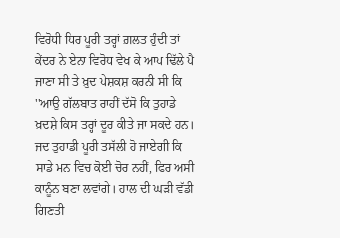ਵਿਰੋਧੀ ਧਿਰ ਪੂਰੀ ਤਰ੍ਹਾਂ ਗ਼ਲਤ ਹੁੰਦੀ ਤਾਂ ਕੇਂਦਰ ਨੇ ਏਨਾ ਵਿਰੋਧ ਵੇਖ ਕੇ ਆਪ ਢਿੱਲੇ ਪੈ ਜਾਣਾ ਸੀ ਤੇ ਖ਼ੁਦ ਪੇਸ਼ਕਸ਼ ਕਰਨੀ ਸੀ ਕਿ ''ਆਉ ਗੱਲਬਾਤ ਰਾਹੀਂ ਦੱਸੋ ਕਿ ਤੁਹਾਡੇ ਖ਼ਦਸ਼ੇ ਕਿਸ ਤਰ੍ਹਾਂ ਦੂਰ ਕੀਤੇ ਜਾ ਸਕਦੇ ਹਨ। ਜਦ ਤੁਹਾਡੀ ਪੂਰੀ ਤਸੱਲੀ ਹੋ ਜਾਏਗੀ ਕਿ ਸਾਡੇ ਮਨ ਵਿਚ ਕੋਈ ਚੋਰ ਨਹੀਂ, ਫਿਰ ਅਸੀ ਕਾਨੂੰਨ ਬਣਾ ਲਵਾਂਗੇ। ਹਾਲ ਦੀ ਘੜੀ ਵੱਡੀ ਗਿਣਤੀ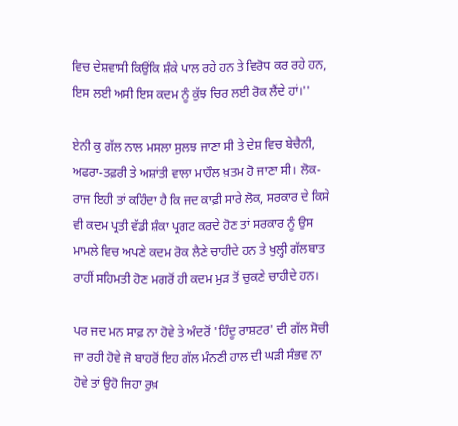ਵਿਚ ਦੇਸ਼ਵਾਸੀ ਕਿਉਂਕਿ ਸ਼ੰਕੇ ਪਾਲ ਰਹੇ ਹਨ ਤੇ ਵਿਰੋਧ ਕਰ ਰਹੇ ਹਨ, ਇਸ ਲਈ ਅਸੀ ਇਸ ਕਦਮ ਨੂੰ ਕੁੱਝ ਚਿਰ ਲਈ ਰੋਕ ਲੈਂਦੇ ਹਾਂ।''

ਏਨੀ ਕੁ ਗੱਲ ਨਾਲ ਮਸਲਾ ਸੁਲਝ ਜਾਣਾ ਸੀ ਤੇ ਦੇਸ਼ ਵਿਚ ਬੇਚੈਨੀ, ਅਫਰਾ-ਤਫ਼ਰੀ ਤੇ ਅਸ਼ਾਂਤੀ ਵਾਲਾ ਮਾਹੌਲ ਖ਼ਤਮ ਹੋ ਜਾਣਾ ਸੀ। ਲੋਕ-ਰਾਜ ਇਹੀ ਤਾਂ ਕਹਿੰਦਾ ਹੈ ਕਿ ਜਦ ਕਾਫ਼ੀ ਸਾਰੇ ਲੋਕ, ਸਰਕਾਰ ਦੇ ਕਿਸੇ ਵੀ ਕਦਮ ਪ੍ਰਤੀ ਵੱਡੀ ਸ਼ੰਕਾ ਪ੍ਰਗਟ ਕਰਦੇ ਹੋਣ ਤਾਂ ਸਰਕਾਰ ਨੂੰ ਉਸ ਮਾਮਲੇ ਵਿਚ ਅਪਣੇ ਕਦਮ ਰੋਕ ਲੈਣੇ ਚਾਹੀਦੇ ਹਨ ਤੇ ਖੁਲ੍ਹੀ ਗੱਲਬਾਤ ਰਾਹੀਂ ਸਹਿਮਤੀ ਹੋਣ ਮਗਰੋਂ ਹੀ ਕਦਮ ਮੁੜ ਤੋਂ ਚੁਕਣੇ ਚਾਹੀਦੇ ਹਨ।

ਪਰ ਜਦ ਮਨ ਸਾਫ਼ ਨਾ ਹੋਵੇ ਤੇ ਅੰਦਰੋਂ 'ਹਿੰਦੂ ਰਾਸ਼ਟਰ' ਦੀ ਗੱਲ ਸੋਚੀ ਜਾ ਰਹੀ ਹੋਵੇ ਜੋ ਬਾਹਰੋਂ ਇਹ ਗੱਲ ਮੰਨਣੀ ਹਾਲ ਦੀ ਘੜੀ ਸੰਭਵ ਨਾ ਹੋਵੇ ਤਾਂ ਉਹੋ ਜਿਹਾ ਰੁਖ਼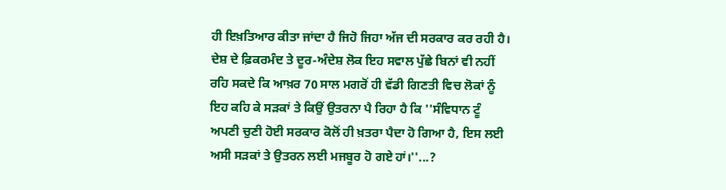ਹੀ ਇਖ਼ਤਿਆਰ ਕੀਤਾ ਜਾਂਦਾ ਹੈ ਜਿਹੋ ਜਿਹਾ ਅੱਜ ਦੀ ਸਰਕਾਰ ਕਰ ਰਹੀ ਹੈ। ਦੇਸ਼ ਦੇ ਫ਼ਿਕਰਮੰਦ ਤੇ ਦੂਰ-ਅੰਦੇਸ਼ ਲੋਕ ਇਹ ਸਵਾਲ ਪੁੱਛੇ ਬਿਨਾਂ ਵੀ ਨਹੀਂ ਰਹਿ ਸਕਦੇ ਕਿ ਆਖ਼ਰ 70 ਸਾਲ ਮਗਰੋਂ ਹੀ ਵੱਡੀ ਗਿਣਤੀ ਵਿਚ ਲੋਕਾਂ ਨੂੰ ਇਹ ਕਹਿ ਕੇ ਸੜਕਾਂ ਤੇ ਕਿਉਂ ਉਤਰਨਾ ਪੈ ਰਿਹਾ ਹੈ ਕਿ ''ਸੰਵਿਧਾਨ ਟੂੰ ਅਪਣੀ ਚੁਣੀ ਹੋਈ ਸਰਕਾਰ ਕੋਲੋਂ ਹੀ ਖ਼ਤਰਾ ਪੈਦਾ ਹੋ ਗਿਆ ਹੈ, ਇਸ ਲਈ ਅਸੀ ਸੜਕਾਂ ਤੇ ਉਤਰਨ ਲਈ ਮਜਬੂਰ ਹੋ ਗਏ ਹਾਂ।''...?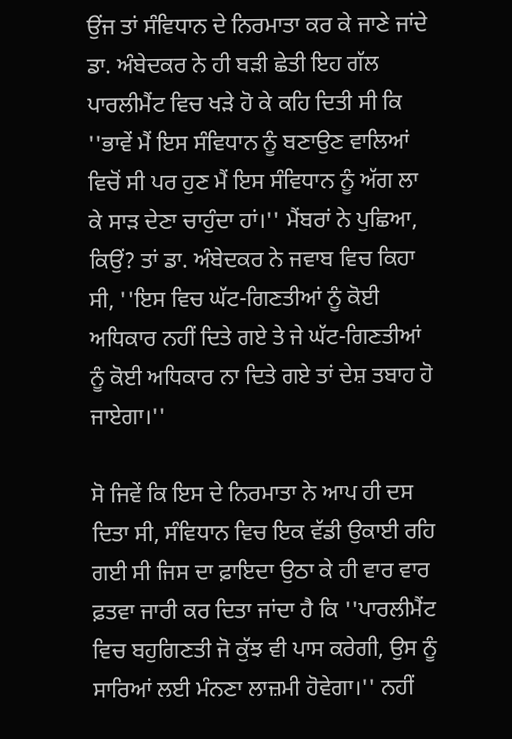ਉਂਜ ਤਾਂ ਸੰਵਿਧਾਨ ਦੇ ਨਿਰਮਾਤਾ ਕਰ ਕੇ ਜਾਣੇ ਜਾਂਦੇ ਡਾ. ਅੰਬੇਦਕਰ ਨੇ ਹੀ ਬੜੀ ਛੇਤੀ ਇਹ ਗੱਲ ਪਾਰਲੀਮੈਂਟ ਵਿਚ ਖੜੇ ਹੋ ਕੇ ਕਹਿ ਦਿਤੀ ਸੀ ਕਿ ''ਭਾਵੇਂ ਮੈਂ ਇਸ ਸੰਵਿਧਾਨ ਨੂੰ ਬਣਾਉਣ ਵਾਲਿਆਂ ਵਿਚੋਂ ਸੀ ਪਰ ਹੁਣ ਮੈਂ ਇਸ ਸੰਵਿਧਾਨ ਨੂੰ ਅੱਗ ਲਾ ਕੇ ਸਾੜ ਦੇਣਾ ਚਾਹੁੰਦਾ ਹਾਂ।'' ਮੈਂਬਰਾਂ ਨੇ ਪੁਛਿਆ, ਕਿਉਂ? ਤਾਂ ਡਾ. ਅੰਬੇਦਕਰ ਨੇ ਜਵਾਬ ਵਿਚ ਕਿਹਾ ਸੀ, ''ਇਸ ਵਿਚ ਘੱਟ-ਗਿਣਤੀਆਂ ਨੂੰ ਕੋਈ ਅਧਿਕਾਰ ਨਹੀਂ ਦਿਤੇ ਗਏ ਤੇ ਜੇ ਘੱਟ-ਗਿਣਤੀਆਂ ਨੂੰ ਕੋਈ ਅਧਿਕਾਰ ਨਾ ਦਿਤੇ ਗਏ ਤਾਂ ਦੇਸ਼ ਤਬਾਹ ਹੋ ਜਾਏਗਾ।''

ਸੋ ਜਿਵੇਂ ਕਿ ਇਸ ਦੇ ਨਿਰਮਾਤਾ ਨੇ ਆਪ ਹੀ ਦਸ ਦਿਤਾ ਸੀ, ਸੰਵਿਧਾਨ ਵਿਚ ਇਕ ਵੱਡੀ ਉਕਾਈ ਰਹਿ ਗਈ ਸੀ ਜਿਸ ਦਾ ਫ਼ਾਇਦਾ ਉਠਾ ਕੇ ਹੀ ਵਾਰ ਵਾਰ ਫ਼ਤਵਾ ਜਾਰੀ ਕਰ ਦਿਤਾ ਜਾਂਦਾ ਹੈ ਕਿ ''ਪਾਰਲੀਮੈਂਟ ਵਿਚ ਬਹੁਗਿਣਤੀ ਜੋ ਕੁੱਝ ਵੀ ਪਾਸ ਕਰੇਗੀ, ਉਸ ਨੂੰ ਸਾਰਿਆਂ ਲਈ ਮੰਨਣਾ ਲਾਜ਼ਮੀ ਹੋਵੇਗਾ।'' ਨਹੀਂ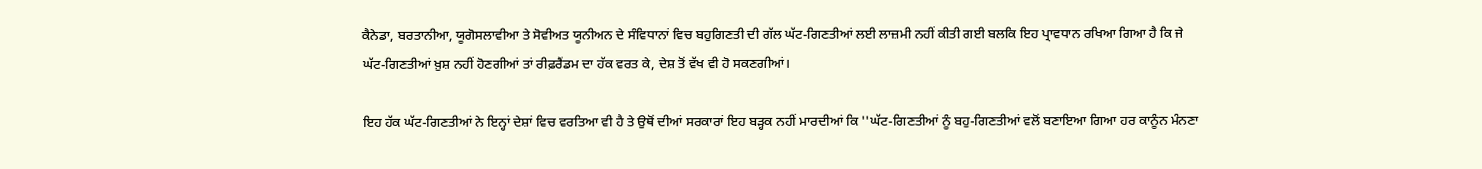ਕੈਨੇਡਾ, ਬਰਤਾਨੀਆ, ਯੂਗੋਸਲਾਵੀਆ ਤੇ ਸੋਵੀਅਤ ਯੂਨੀਅਨ ਦੇ ਸੰਵਿਧਾਨਾਂ ਵਿਚ ਬਹੁਗਿਣਤੀ ਦੀ ਗੱਲ ਘੱਟ-ਗਿਣਤੀਆਂ ਲਈ ਲਾਜ਼ਮੀ ਨਹੀਂ ਕੀਤੀ ਗਈ ਬਲਕਿ ਇਹ ਪ੍ਰਾਵਧਾਨ ਰਖਿਆ ਗਿਆ ਹੈ ਕਿ ਜੇ ਘੱਟ-ਗਿਣਤੀਆਂ ਖ਼ੁਸ਼ ਨਹੀਂ ਹੋਣਗੀਆਂ ਤਾਂ ਰੀਫ਼ਰੈਂਡਮ ਦਾ ਹੱਕ ਵਰਤ ਕੇ, ਦੇਸ਼ ਤੋਂ ਵੱਖ ਵੀ ਹੋ ਸਕਣਗੀਆਂ।

ਇਹ ਹੱਕ ਘੱਟ-ਗਿਣਤੀਆਂ ਨੇ ਇਨ੍ਹਾਂ ਦੇਸ਼ਾਂ ਵਿਚ ਵਰਤਿਆ ਵੀ ਹੈ ਤੇ ਉਥੋਂ ਦੀਆਂ ਸਰਕਾਰਾਂ ਇਹ ਬੜ੍ਹਕ ਨਹੀਂ ਮਾਰਦੀਆਂ ਕਿ ''ਘੱਟ-ਗਿਣਤੀਆਂ ਨੂੰ ਬਹੁ-ਗਿਣਤੀਆਂ ਵਲੋਂ ਬਣਾਇਆ ਗਿਆ ਹਰ ਕਾਨੂੰਨ ਮੰਨਣਾ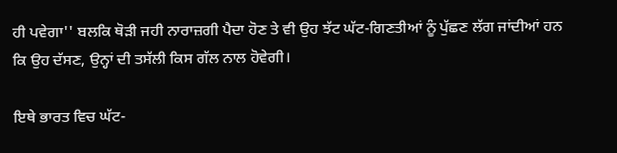ਹੀ ਪਵੇਗਾ'' ਬਲਕਿ ਥੋੜੀ ਜਹੀ ਨਾਰਾਜ਼ਗੀ ਪੈਦਾ ਹੋਣ ਤੇ ਵੀ ਉਹ ਝੱਟ ਘੱਟ-ਗਿਣਤੀਆਂ ਨੂੰ ਪੁੱਛਣ ਲੱਗ ਜਾਂਦੀਆਂ ਹਨ ਕਿ ਉਹ ਦੱਸਣ, ਉਨ੍ਹਾਂ ਦੀ ਤਸੱਲੀ ਕਿਸ ਗੱਲ ਨਾਲ ਹੋਵੇਗੀ।

ਇਥੇ ਭਾਰਤ ਵਿਚ ਘੱਟ-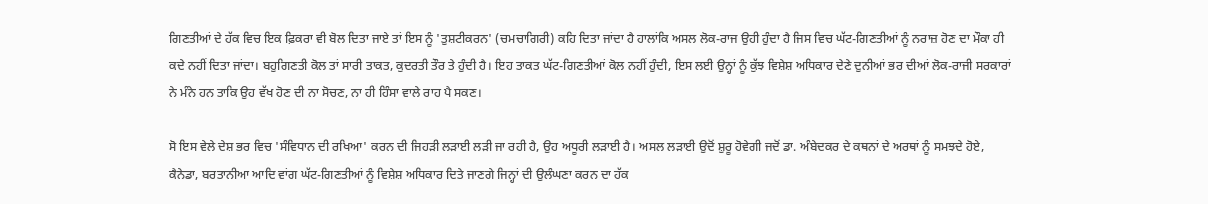ਗਿਣਤੀਆਂ ਦੇ ਹੱਕ ਵਿਚ ਇਕ ਫ਼ਿਕਰਾ ਵੀ ਬੋਲ ਦਿਤਾ ਜਾਏ ਤਾਂ ਇਸ ਨੂੰ 'ਤੁਸ਼ਟੀਕਰਨ' (ਚਮਚਾਗਿਰੀ) ਕਹਿ ਦਿਤਾ ਜਾਂਦਾ ਹੈ ਹਾਲਾਂਕਿ ਅਸਲ ਲੋਕ-ਰਾਜ ਉਹੀ ਹੁੰਦਾ ਹੈ ਜਿਸ ਵਿਚ ਘੱਟ-ਗਿਣਤੀਆਂ ਨੂੰ ਨਰਾਜ਼ ਹੋਣ ਦਾ ਮੌਕਾ ਹੀ ਕਦੇ ਨਹੀਂ ਦਿਤਾ ਜਾਂਦਾ। ਬਹੁਗਿਣਤੀ ਕੋਲ ਤਾਂ ਸਾਰੀ ਤਾਕਤ, ਕੁਦਰਤੀ ਤੌਰ ਤੇ ਹੁੰਦੀ ਹੈ। ਇਹ ਤਾਕਤ ਘੱਟ-ਗਿਣਤੀਆਂ ਕੋਲ ਨਹੀਂ ਹੁੰਦੀ, ਇਸ ਲਈ ਉਨ੍ਹਾਂ ਨੂੰ ਕੁੱਝ ਵਿਸ਼ੇਸ਼ ਅਧਿਕਾਰ ਦੇਣੇ ਦੁਨੀਆਂ ਭਰ ਦੀਆਂ ਲੋਕ-ਰਾਜੀ ਸਰਕਾਰਾਂ ਨੇ ਮੰਨੇ ਹਨ ਤਾਕਿ ਉਹ ਵੱਖ ਹੋਣ ਦੀ ਨਾ ਸੋਚਣ, ਨਾ ਹੀ ਹਿੰਸਾ ਵਾਲੇ ਰਾਹ ਪੈ ਸਕਣ।

ਸੋ ਇਸ ਵੇਲੇ ਦੇਸ਼ ਭਰ ਵਿਚ 'ਸੰਵਿਧਾਨ ਦੀ ਰਖਿਆ' ਕਰਨ ਦੀ ਜਿਹੜੀ ਲੜਾਈ ਲੜੀ ਜਾ ਰਹੀ ਹੈ, ਉਹ ਅਧੂਰੀ ਲੜਾਈ ਹੈ। ਅਸਲ ਲੜਾਈ ਉਦੋਂ ਸ਼ੁਰੂ ਹੋਵੇਗੀ ਜਦੋਂ ਡਾ. ਅੰਬੇਦਕਰ ਦੇ ਕਥਨਾਂ ਦੇ ਅਰਥਾਂ ਨੂੰ ਸਮਝਦੇ ਹੋਏ, ਕੈਨੇਡਾ, ਬਰਤਾਨੀਆ ਆਦਿ ਵਾਂਗ ਘੱਟ-ਗਿਣਤੀਆਂ ਨੂੰ ਵਿਸ਼ੇਸ਼ ਅਧਿਕਾਰ ਦਿਤੇ ਜਾਣਗੇ ਜਿਨ੍ਹਾਂ ਦੀ ਉਲੰਘਣਾ ਕਰਨ ਦਾ ਹੱਕ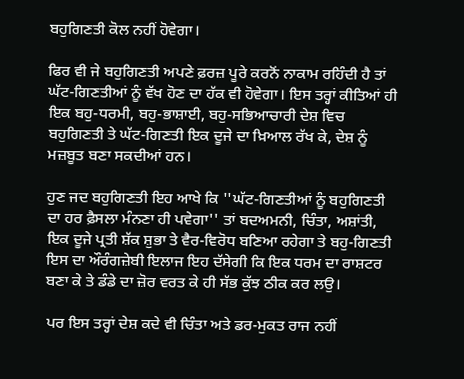ਬਹੁਗਿਣਤੀ ਕੋਲ ਨਹੀਂ ਹੋਵੇਗਾ।

ਫਿਰ ਵੀ ਜੇ ਬਹੁਗਿਣਤੀ ਅਪਣੇ ਫ਼ਰਜ਼ ਪੂਰੇ ਕਰਨੋਂ ਨਾਕਾਮ ਰਹਿੰਦੀ ਹੈ ਤਾਂ ਘੱਟ-ਗਿਣਤੀਆਂ ਨੂੰ ਵੱਖ ਹੋਣ ਦਾ ਹੱਕ ਵੀ ਹੋਵੇਗਾ। ਇਸ ਤਰ੍ਹਾਂ ਕੀਤਿਆਂ ਹੀ ਇਕ ਬਹੁ-ਧਰਮੀ, ਬਹੁ-ਭਾਸ਼ਾਈ, ਬਹੁ-ਸਭਿਆਚਾਰੀ ਦੇਸ਼ ਵਿਚ ਬਹੁਗਿਣਤੀ ਤੇ ਘੱਟ-ਗਿਣਤੀ ਇਕ ਦੂਜੇ ਦਾ ਖ਼ਿਆਲ ਰੱਖ ਕੇ, ਦੇਸ਼ ਨੂੰ ਮਜ਼ਬੂਤ ਬਣਾ ਸਕਦੀਆਂ ਹਨ।

ਹੁਣ ਜਦ ਬਹੁਗਿਣਤੀ ਇਹ ਆਖੇ ਕਿ ''ਘੱਟ-ਗਿਣਤੀਆਂ ਨੂੰ ਬਹੁਗਿਣਤੀ ਦਾ ਹਰ ਫ਼ੈਸਲਾ ਮੰਨਣਾ ਹੀ ਪਵੇਗਾ'' ਤਾਂ ਬਦਅਮਨੀ, ਚਿੰਤਾ, ਅਸ਼ਾਂਤੀ, ਇਕ ਦੂਜੇ ਪ੍ਰਤੀ ਸ਼ੱਕ ਸ਼ੁਭਾ ਤੇ ਵੈਰ-ਵਿਰੋਧ ਬਣਿਆ ਰਹੇਗਾ ਤੇ ਬਹੁ-ਗਿਣਤੀ ਇਸ ਦਾ ਔਰੰਗਜ਼ੇਬੀ ਇਲਾਜ ਇਹ ਦੱਸੇਗੀ ਕਿ ਇਕ ਧਰਮ ਦਾ ਰਾਸ਼ਟਰ ਬਣਾ ਕੇ ਤੇ ਡੰਡੇ ਦਾ ਜ਼ੋਰ ਵਰਤ ਕੇ ਹੀ ਸੱਭ ਕੁੱਝ ਠੀਕ ਕਰ ਲਉ।

ਪਰ ਇਸ ਤਰ੍ਹਾਂ ਦੇਸ਼ ਕਦੇ ਵੀ ਚਿੰਤਾ ਅਤੇ ਡਰ-ਮੁਕਤ ਰਾਜ ਨਹੀਂ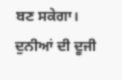ਬਣ ਸਕੇਗਾ। ਦੁਨੀਆਂ ਦੀ ਦੂਜੀ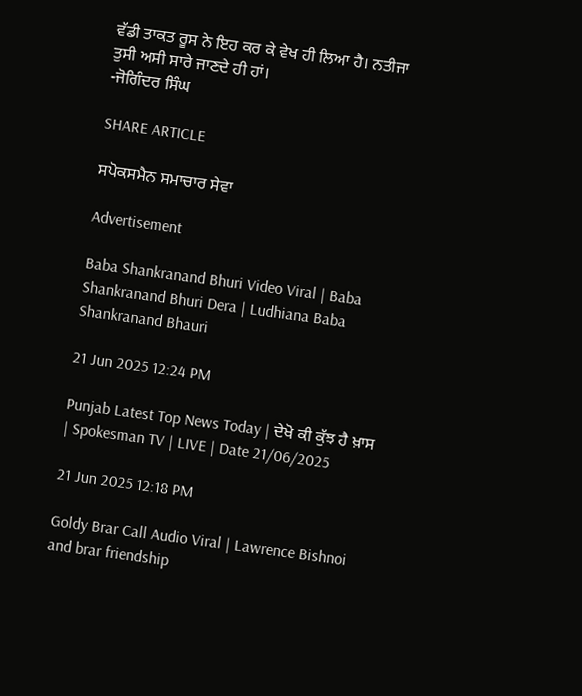ਵੱਡੀ ਤਾਕਤ ਰੂਸ ਨੇ ਇਹ ਕਰ ਕੇ ਵੇਖ ਹੀ ਲਿਆ ਹੈ। ਨਤੀਜਾ ਤੁਸੀ ਅਸੀ ਸਾਰੇ ਜਾਣਦੇ ਹੀ ਹਾਂ।
-ਜੋਗਿੰਦਰ ਸਿੰਘ

SHARE ARTICLE

ਸਪੋਕਸਮੈਨ ਸਮਾਚਾਰ ਸੇਵਾ

Advertisement

Baba Shankranand Bhuri Video Viral | Baba Shankranand Bhuri Dera | Ludhiana Baba Shankranand Bhauri

21 Jun 2025 12:24 PM

Punjab Latest Top News Today | ਦੇਖੋ ਕੀ ਕੁੱਝ ਹੈ ਖ਼ਾਸ | Spokesman TV | LIVE | Date 21/06/2025

21 Jun 2025 12:18 PM

Goldy Brar Call Audio Viral | Lawrence Bishnoi and brar friendship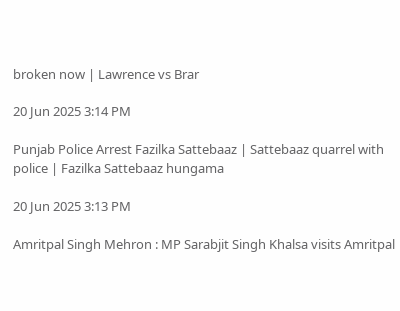broken now | Lawrence vs Brar

20 Jun 2025 3:14 PM

Punjab Police Arrest Fazilka Sattebaaz | Sattebaaz quarrel with police | Fazilka Sattebaaz hungama

20 Jun 2025 3:13 PM

Amritpal Singh Mehron : MP Sarabjit Singh Khalsa visits Amritpal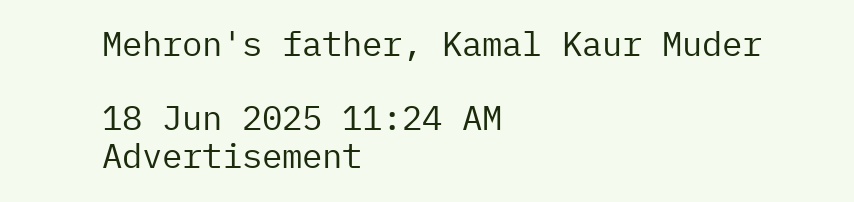Mehron's father, Kamal Kaur Muder

18 Jun 2025 11:24 AM
Advertisement